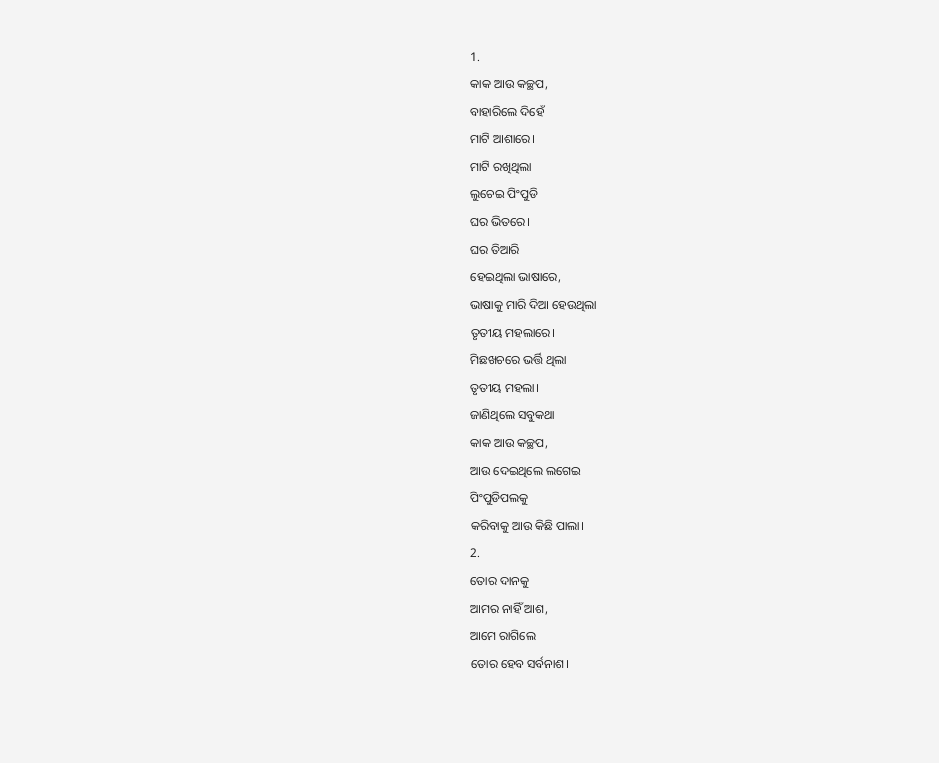1.
କାକ ଆଉ କଚ୍ଛପ,
ବାହାରିଲେ ଦିହେଁ
ମାଟି ଆଶାରେ।
ମାଟି ରଖିଥିଲା
ଲୁଚେଇ ପିଂପୁଡି
ଘର ଭିତରେ।
ଘର ତିଆରି
ହେଇଥିଲା ଭାଷାରେ,
ଭାଷାକୁ ମାରି ଦିଆ ହେଉଥିଲା
ତୃତୀୟ ମହଲାରେ।
ମିଛଖଚରେ ଭର୍ତ୍ତି ଥିଲା
ତୃତୀୟ ମହଲା।
ଜାଣିଥିଲେ ସବୁକଥା
କାକ ଆଉ କଚ୍ଛପ,
ଆଉ ଦେଇଥିଲେ ଲଗେଇ
ପିଂପୁଡିପଲକୁ
କରିବାକୁ ଆଉ କିଛି ପାଲା।
2.
ତୋର ଦାନକୁ
ଆମର ନାହିଁ ଆଶ,
ଆମେ ରାଗିଲେ
ତୋର ହେବ ସର୍ବନାଶ।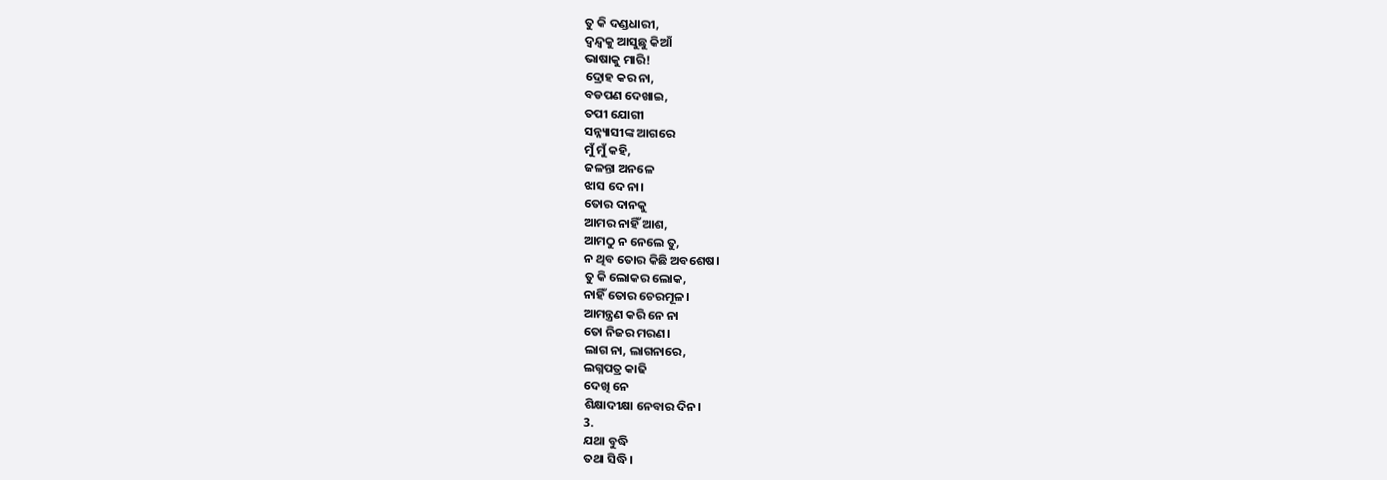ତୁ କି ଦଣ୍ଡଧାରୀ,
ଦ୍ୱନ୍ଦ୍ୱକୁ ଆସୁଛୁ କିଆଁ
ଭାଷାକୁ ମାରି!
ଦ୍ରୋହ କର ନା,
ବଡପଣ ଦେଖାଇ,
ତପୀ ଯୋଗୀ
ସନ୍ନ୍ୟାସୀଙ୍କ ଆଗରେ
ମୁଁ ମୁଁ କହି,
ଜଳନ୍ତା ଅନଳେ
ଝାସ ଦେ ନା।
ତୋର ଦାନକୁ
ଆମର ନାହିଁ ଆଶ,
ଆମଠୁ ନ ନେଲେ ତୁ,
ନ ଥିବ ତୋର କିଛି ଅବଶେଷ।
ତୁ କି ଲୋକର ଲୋକ,
ନାହିଁ ତୋର ଚେରମୂଳ।
ଆମନ୍ତ୍ରଣ କରି ନେ ନା
ତୋ ନିଜର ମରଣ।
ଲାଗ ନା, ଲାଗନାରେ,
ଲଗ୍ନପତ୍ର କାଢି
ଦେଖି ନେ
ଶିକ୍ଷାଦୀକ୍ଷା ନେବାର ଦିନ।
3.
ଯଥା ବୁଦ୍ଧି
ତଥା ସିଦ୍ଧି।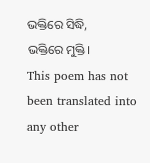ଭକ୍ତିରେ ସିଦ୍ଧି,
ଭକ୍ତିରେ ମୁକ୍ତି।
This poem has not been translated into any other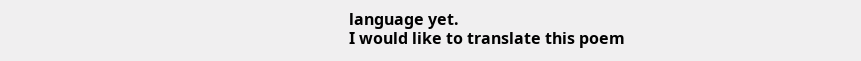language yet.
I would like to translate this poem